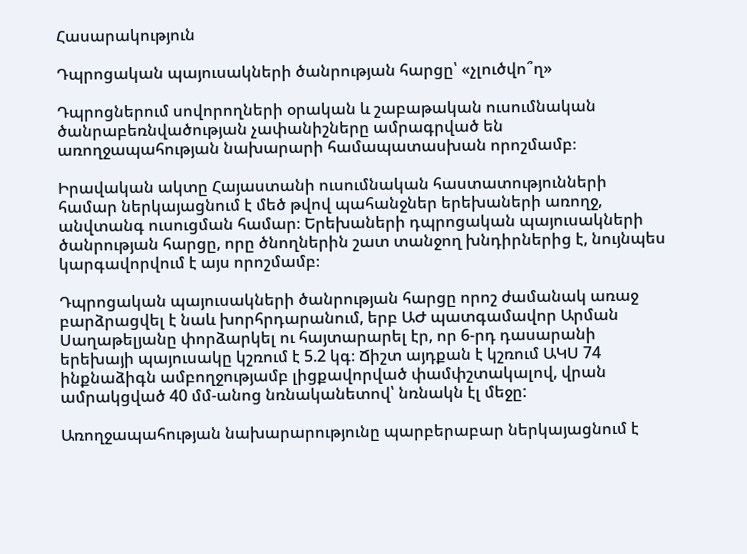Հասարակություն

Դպրոցական պայուսակների ծանրության հարցը՝ «չլուծվո՞ղ»

Դպրոցներում սովորողների օրական և շաբաթական ուսումնական ծանրաբեռնվածության չափանիշները ամրագրված են առողջապահության նախարարի համապատասխան որոշմամբ։

Իրավական ակտը Հայաստանի ուսումնական հաստատությունների համար ներկայացնում է մեծ թվով պահանջներ երեխաների առողջ, անվտանգ ուսուցման համար։ Երեխաների դպրոցական պայուսակների ծանրության հարցը, որը ծնողներին շատ տանջող խնդիրներից է, նույնպես կարգավորվում է այս որոշմամբ։

Դպրոցական պայուսակների ծանրության հարցը որոշ ժամանակ առաջ բարձրացվել է նաև խորհրդարանում, երբ ԱԺ պատգամավոր Արման Սաղաթելյանը փորձարկել ու հայտարարել էր, որ 6-րդ դասարանի երեխայի պայուսակը կշռում է 5.2 կգ։ Ճիշտ այդքան է կշռում ԱԿՍ 74 ինքնաձիգն ամբողջությամբ լիցքավորված փամփշտակալով, վրան ամրակցված 40 մմ-անոց նռնականետով՝ նռնակն էլ մեջը:

Առողջապահության նախարարությունը պարբերաբար ներկայացնում է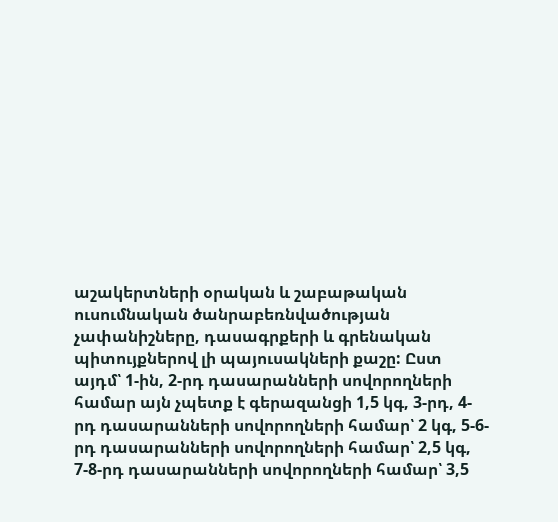աշակերտների օրական և շաբաթական ուսումնական ծանրաբեռնվածության չափանիշները, դասագրքերի և գրենական պիտույքներով լի պայուսակների քաշը: Ըստ այդմ՝ 1-ին, 2-րդ դասարանների սովորողների համար այն չպետք է գերազանցի 1,5 կգ, 3-րդ, 4-րդ դասարանների սովորողների համար՝ 2 կգ, 5-6-րդ դասարանների սովորողների համար՝ 2,5 կգ, 7-8-րդ դասարանների սովորողների համար՝ 3,5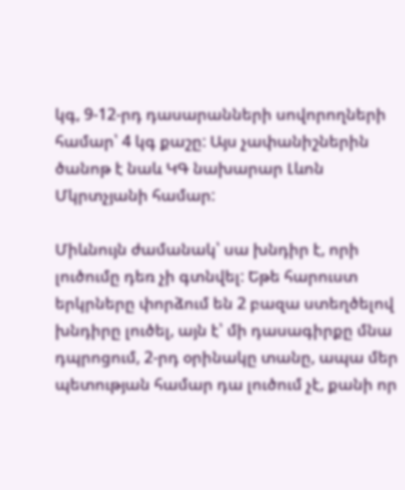կգ, 9-12-րդ դասարանների սովորողների համար՝ 4 կգ քաշը: Այս չափանիշներին ծանոթ է նաև ԿԳ նախարար Լևոն Մկրտչյանի համար:

Միևնույն ժամանակ՝ սա խնդիր է, որի լուծումը դեռ չի գտնվել: Եթե հարուստ երկրները փորձում են 2 բազա ստեղծելով խնդիրը լուծել, այն է՝ մի դասագիրքը մնա դպրոցում, 2-րդ օրինակը տանը, ապա մեր պետության համար դա լուծում չէ, քանի որ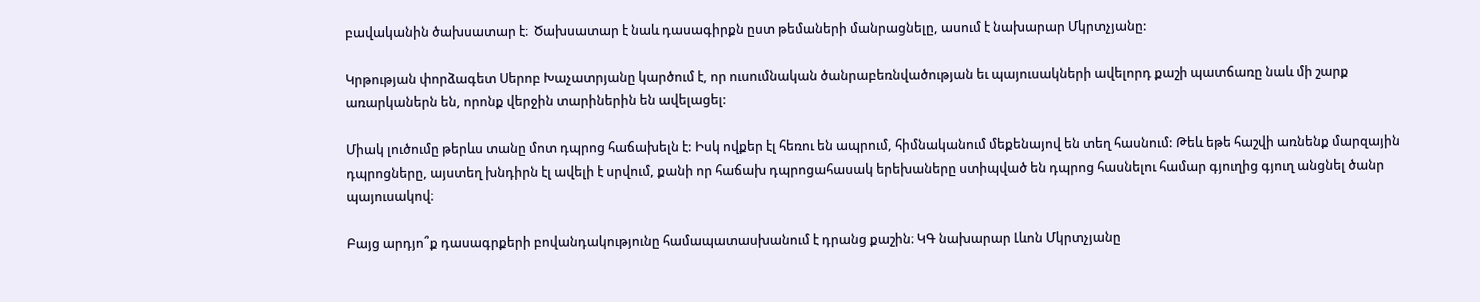բավականին ծախսատար է։  Ծախսատար է նաև դասագիրքն ըստ թեմաների մանրացնելը, ասում է նախարար Մկրտչյանը:

Կրթության փորձագետ Սերոբ Խաչատրյանը կարծում է, որ ուսումնական ծանրաբեռնվածության եւ պայուսակների ավելորդ քաշի պատճառը նաև մի շարք առարկաներն են, որոնք վերջին տարիներին են ավելացել:

Միակ լուծումը թերևս տանը մոտ դպրոց հաճախելն է: Իսկ ովքեր էլ հեռու են ապրում, հիմնականում մեքենայով են տեղ հասնում: Թեև եթե հաշվի առնենք մարզային դպրոցները, այստեղ խնդիրն էլ ավելի է սրվում, քանի որ հաճախ դպրոցահասակ երեխաները ստիպված են դպրոց հասնելու համար գյուղից գյուղ անցնել ծանր պայուսակով։

Բայց արդյո՞ք դասագրքերի բովանդակությունը համապատասխանում է դրանց քաշին։ ԿԳ նախարար Լևոն Մկրտչյանը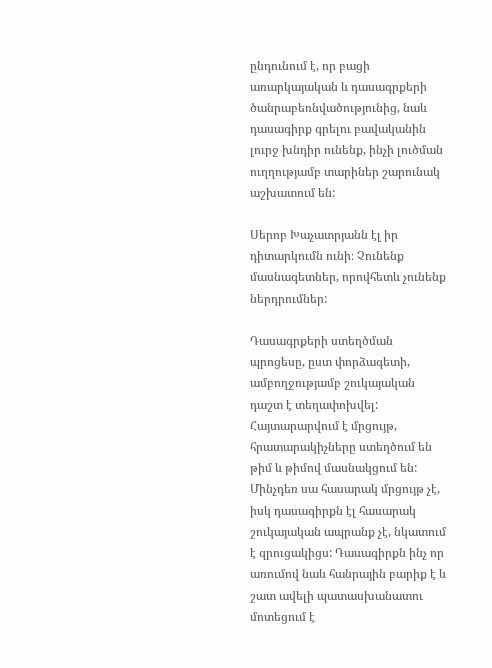ընդունում է, որ բացի առարկայական և դասագրքերի ծանրաբեռնվածությունից, նաև դասագիրք գրելու բավականին լուրջ խնդիր ունենք, ինչի լուծման ուղղությամբ տարիներ շարունակ աշխատում են:

Սերոբ Խաչատրյանն էլ իր դիտարկումն ունի։ Չունենք մասնագետներ, որովհետև չունենք ներդրումներ:

Դասագրքերի ստեղծման պրոցեսը, ըստ փորձագետի, ամբողջությամբ շուկայական դաշտ է տեղափոխվել: Հայտարարվում է մրցույթ, հրատարակիչները ստեղծում են թիմ և թիմով մասնակցում են: Մինչդեռ սա հասարակ մրցույթ չէ, իսկ դասագիրքն էլ հասարակ շուկայական ապրանք չէ, նկատում է զրուցակիցս: Դասագիրքն ինչ որ առումով նաև հանրային բարիք է և շատ ավելի պատասխանատու մոտեցում է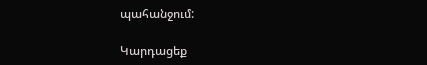պահանջում:

Կարդացեք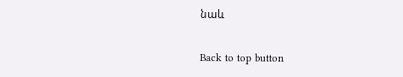նաև

Back to top button